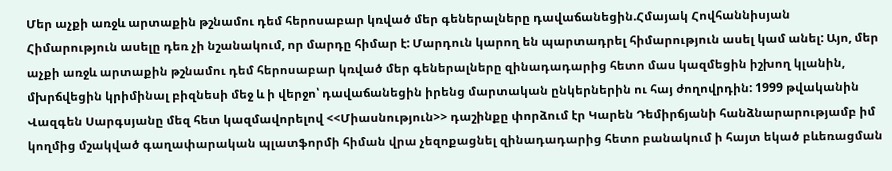Մեր աչքի առջև արտաքին թշնամու դեմ հերոսաբար կռված մեր գեներալները դավաճանեցին.Հմայակ Հովհաննիսյան
Հիմարություն ասելը դեռ չի նշանակում, որ մարդը հիմար է: Մարդուն կարող են պարտադրել հիմարություն ասել կամ անել: Այո, մեր աչքի առջև արտաքին թշնամու դեմ հերոսաբար կռված մեր գեներալները զինադադարից հետո մաս կազմեցին իշխող կլանին, մխրճվեցին կրիմինալ բիզնեսի մեջ և ի վերջո՝ դավաճանեցին իրենց մարտական ընկերներին ու հայ ժողովրդին: 1999 թվականին Վազգեն Սարգսյանը մեզ հետ կազմավորելով <<Միասնություն>> դաշինքը փորձում էր Կարեն Դեմիրճյանի հանձնարարությամբ իմ կողմից մշակված գաղափարական պլատֆորմի հիման վրա չեզոքացնել զինադադարից հետո բանակում ի հայտ եկած բևեռացման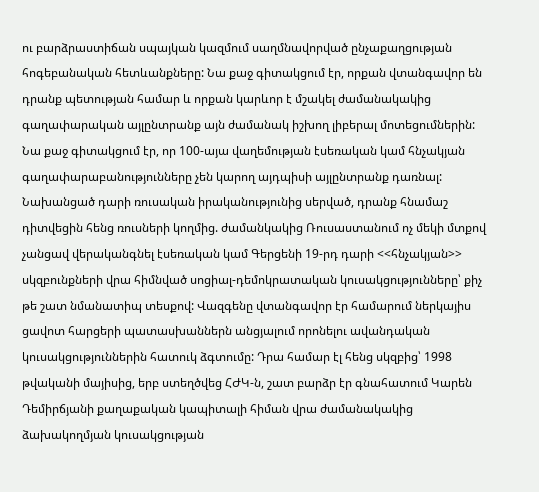ու բարձրաստիճան սպայկան կազմում սաղմնավորված ընչաքաղցության հոգեբանական հետևանքները: Նա քաջ գիտակցում էր, որքան վտանգավոր են դրանք պետության համար և որքան կարևոր է մշակել ժամանակակից գաղափարական այլընտրանք այն ժամանակ իշխող լիբերալ մոտեցումներին: Նա քաջ գիտակցում էր, որ 100-այա վաղեմության էսեռական կամ հնչակյան գաղափարաբանությունները չեն կարող այդպիսի այլընտրանք դառնալ: Նախանցած դարի ռուսական իրականությունից սերված, դրանք հնամաշ դիտվեցին հենց ռուսների կողմից. ժամանկակից Ռուսաստանում ոչ մեկի մտքով չանցավ վերականգնել էսեռական կամ Գերցենի 19-րդ դարի <<հնչակյան>> սկզբունքների վրա հիմնված սոցիալ-դեմոկրատական կուսակցությունները՝ քիչ թե շատ նմանատիպ տեսքով: Վազգենը վտանգավոր էր համարում ներկայիս ցավոտ հարցերի պատասխաններն անցյալում որոնելու ավանդական կուսակցություններին հատուկ ձգտումը: Դրա համար էլ հենց սկզբից՝ 1998 թվականի մայիսից, երբ ստեղծվեց ՀԺԿ-ն, շատ բարձր էր գնահատում Կարեն Դեմիրճյանի քաղաքական կապիտալի հիման վրա ժամանակակից ձախակողմյան կուսակցության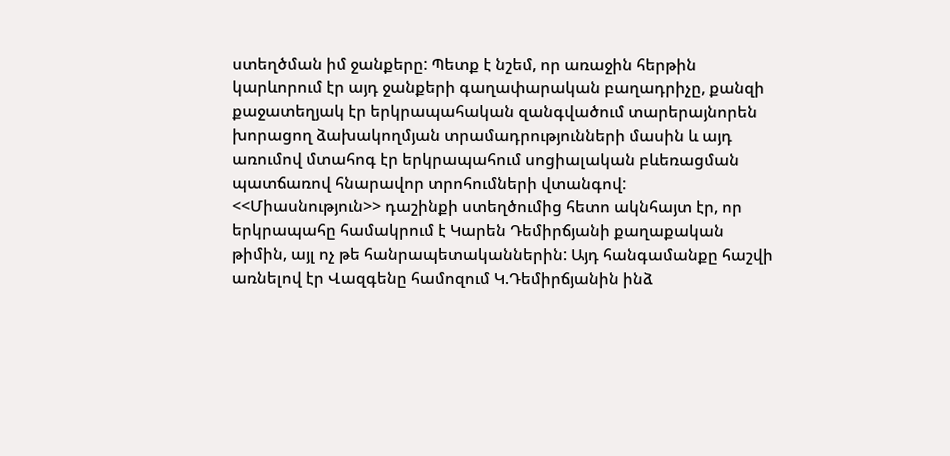ստեղծման իմ ջանքերը: Պետք է նշեմ, որ առաջին հերթին կարևորում էր այդ ջանքերի գաղափարական բաղադրիչը, քանզի քաջատեղյակ էր երկրապահական զանգվածում տարերայնորեն խորացող ձախակողմյան տրամադրությունների մասին և այդ առումով մտահոգ էր երկրապահում սոցիալական բևեռացման պատճառով հնարավոր տրոհումների վտանգով: <<Միասնություն>> դաշինքի ստեղծումից հետո ակնհայտ էր, որ երկրապահը համակրում է Կարեն Դեմիրճյանի քաղաքական թիմին, այլ ոչ թե հանրապետականներին: Այդ հանգամանքը հաշվի առնելով էր Վազգենը համոզում Կ.Դեմիրճյանին ինձ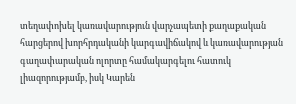տեղափոխել կառավարություն վարչապետի քաղաքական հարցերով խորհրդականի կարգավիճակով և կառավարության գաղափարական ոլորտը համակարգելու հատուկ լիազորությամբ, իսկ Կարեն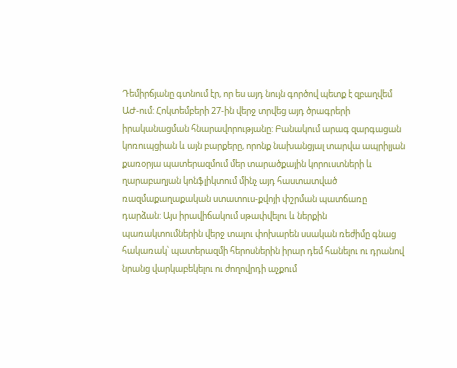Դեմիրճյանը գտնում էր, որ ես այդ նույն գործով պետք է զբաղվեմ ԱԺ-ում: Հոկտեմբերի 27-ին վերջ տրվեց այդ ծրագրերի իրականացման հնարավորությանը: Բանակում արագ զարգացան կոռուպցիան և այն բարքերը, որոնք նախանցյալ տարվա ապրիլյան քառօրյա պատերազմում մեր տարածքային կորուստների և ղարաբաղյան կոնֆլիկտում մինչ այդ հաստատված ռազմաքաղաքական ստատուս-քվոյի փշրման պատճառը դարձան: Այս իրավիճակում սթափվելու և ներքին պառակտումներին վերջ տալու փոխարեն սսական ռեժիմը գնաց հակառակ՝ պատերազմի հերոսներին իրար դեմ հանելու ու դրանով նրանց վարկաբեկելու ու ժողովրդի աչքում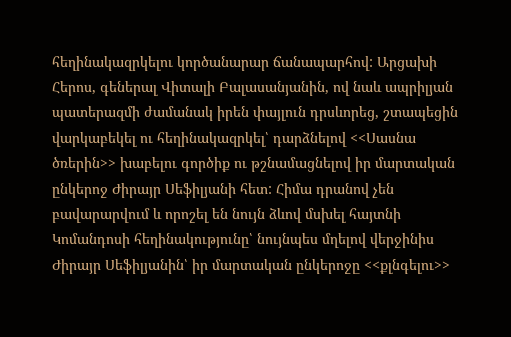հեղինակազրկելու կործանարար ճանապարհով: Արցախի Հերոս, գեներալ Վիտալի Բալասանյանին, ով նաև ապրիլյան պատերազմի ժամանակ իրեն փայլուն դրսևորեց, շտապեցին վարկաբեկել ու հեղինակազրկել՝ դարձնելով <<Սասնա ծռերին>> խաբելու գործիք ու թշնամացնելով իր մարտական ընկերոջ Ժիրայր Սեֆիլյանի հետ: Հիմա դրանով չեն բավարարվում և որոշել են նույն ձևով մսխել հայտնի Կոմանդոսի հեղինակությունը՝ նույնպես մղելով վերջինիս Ժիրայր Սեֆիլյանին՝ իր մարտական ընկերոջը <<քլնգելու>>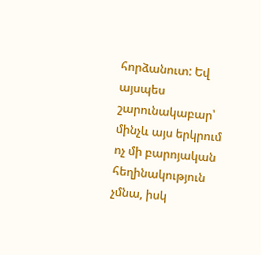հորձանուտ: Եվ այսպես շարունակաբար՝ մինչև այս երկրում ոչ մի բարոյական հեղինակություն չմնա, իսկ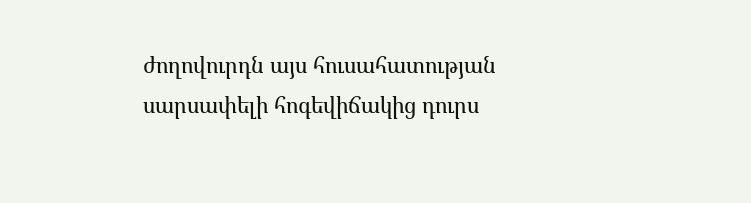ժողովուրդն այս հուսահատության սարսափելի հոգեվիճակից դուրս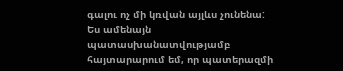գալու ոչ մի կռվան այլևս չունենա: Ես ամենայն պատասխանատվությամբ հայտարարում եմ, որ պատերազմի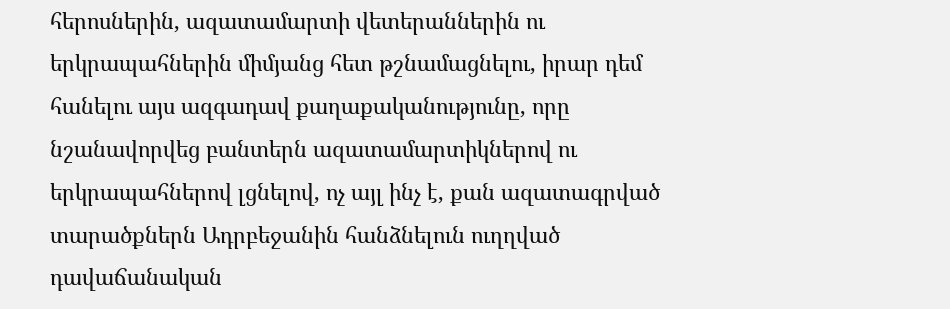հերոսներին, ազատամարտի վետերաններին ու երկրապահներին միմյանց հետ թշնամացնելու, իրար դեմ հանելու այս ազգադավ քաղաքականությունը, որը նշանավորվեց բանտերն ազատամարտիկներով ու երկրապահներով լցնելով, ոչ այլ ինչ է, քան ազատագրված տարածքներն Ադրբեջանին հանձնելուն ուղղված դավաճանական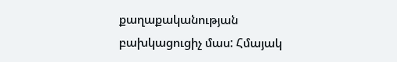քաղաքականության բախկացուցիչ մաս: Հմայակ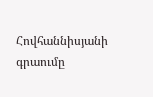Հովհաննիսյանի գրաումը